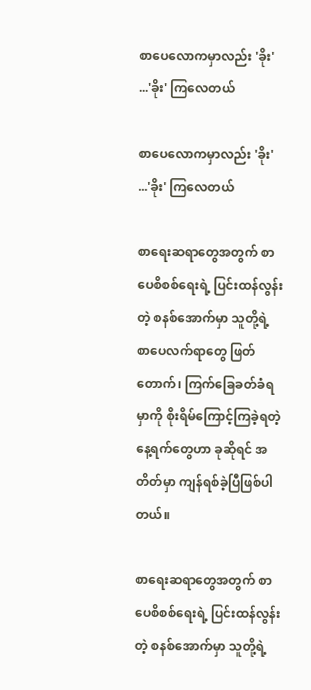စာပေလောကမှာလည်း 'ခိုး' ...'ခိုး' ကြလေတယ်

စာပေလောကမှာလည်း 'ခိုး' ...'ခိုး' ကြလေတယ်

စာရေးဆရာတွေအတွက် စာပေစိစစ်ရေးရဲ့ ပြင်းထန်လွန်းတဲ့ စနစ်အောက်မှာ သူတို့ရဲ့ စာပေလက်ရာတွေ ဖြတ်တောက်၊ ကြက်ခြေခတ်ခံရမှာကို စိုးရိမ်ကြောင့်ကြခဲ့ရတဲ့ နေ့ရက်တွေဟာ ခုဆိုရင် အတိတ်မှာ ကျန်ရစ်ခဲ့ပြီဖြစ်ပါတယ်။

စာရေးဆရာတွေအတွက် စာပေစိစစ်ရေးရဲ့ ပြင်းထန်လွန်းတဲ့ စနစ်အောက်မှာ သူတို့ရဲ့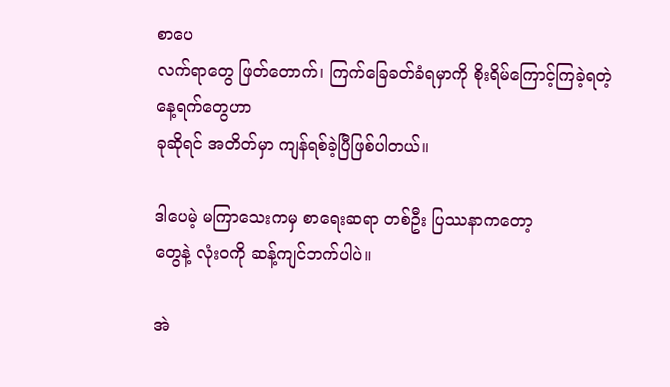စာပေ
လက်ရာတွေ ဖြတ်တောက်၊ ကြက်ခြေခတ်ခံရမှာကို စိုးရိမ်ကြောင့်ကြခဲ့ရတဲ့ နေ့ရက်တွေဟာ
ခုဆိုရင် အတိတ်မှာ ကျန်ရစ်ခဲ့ပြီဖြစ်ပါတယ်။

ဒါပေမဲ့ မကြာသေးကမှ စာရေးဆရာ တစ်ဦး ပြဿနာကတော့
တွေနဲ့ လုံးဝကို ဆန့်ကျင်ဘက်ပါပဲ။

အဲ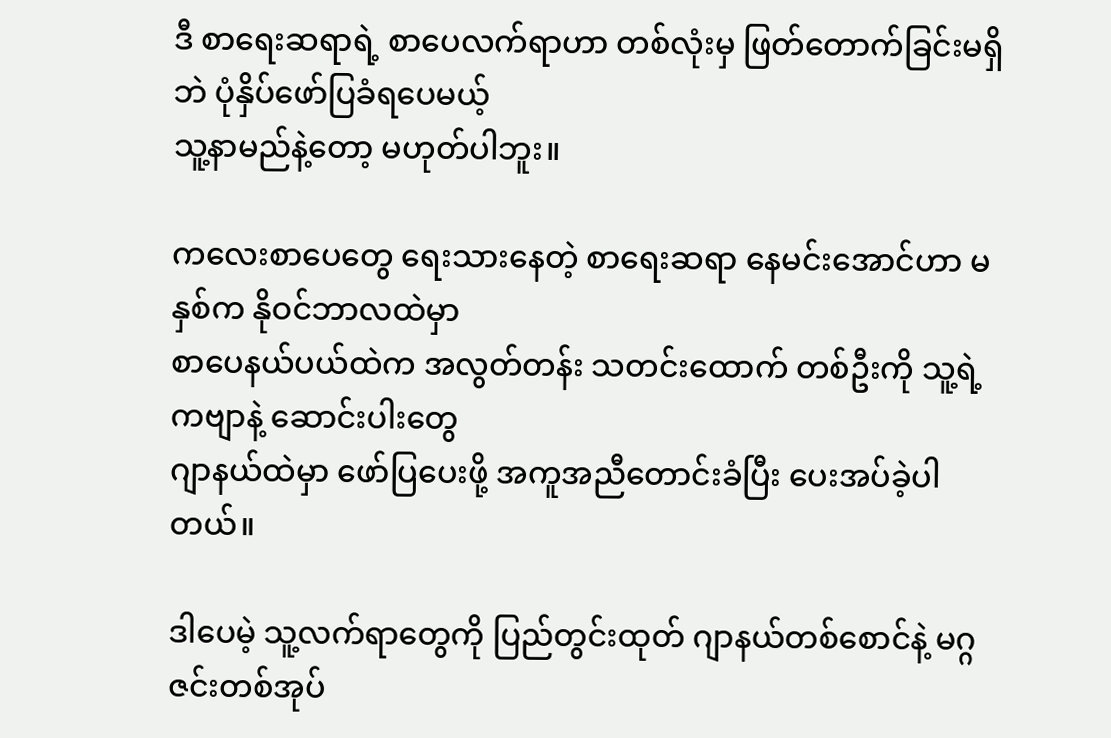ဒီ စာရေးဆရာရဲ့ စာပေလက်ရာဟာ တစ်လုံးမှ ဖြတ်တောက်ခြင်းမရှိဘဲ ပုံနှိပ်ဖော်ပြခံရပေမယ့်
သူ့နာမည်နဲ့တော့ မဟုတ်ပါဘူး။

ကလေးစာပေတွေ ရေးသားနေတဲ့ စာရေးဆရာ နေမင်းအောင်ဟာ မနှစ်က နိုဝင်ဘာလထဲမှာ
စာပေနယ်ပယ်ထဲက အလွတ်တန်း သတင်းထောက် တစ်ဦးကို သူ့ရဲ့ ကဗျာနဲ့ ဆောင်းပါးတွေ
ဂျာနယ်ထဲမှာ ဖော်ပြပေးဖို့ အကူအညီတောင်းခံပြီး ပေးအပ်ခဲ့ပါတယ်။

ဒါပေမဲ့ သူ့လက်ရာတွေကို ပြည်တွင်းထုတ် ဂျာနယ်တစ်စောင်နဲ့ မဂ္ဂဇင်းတစ်အုပ်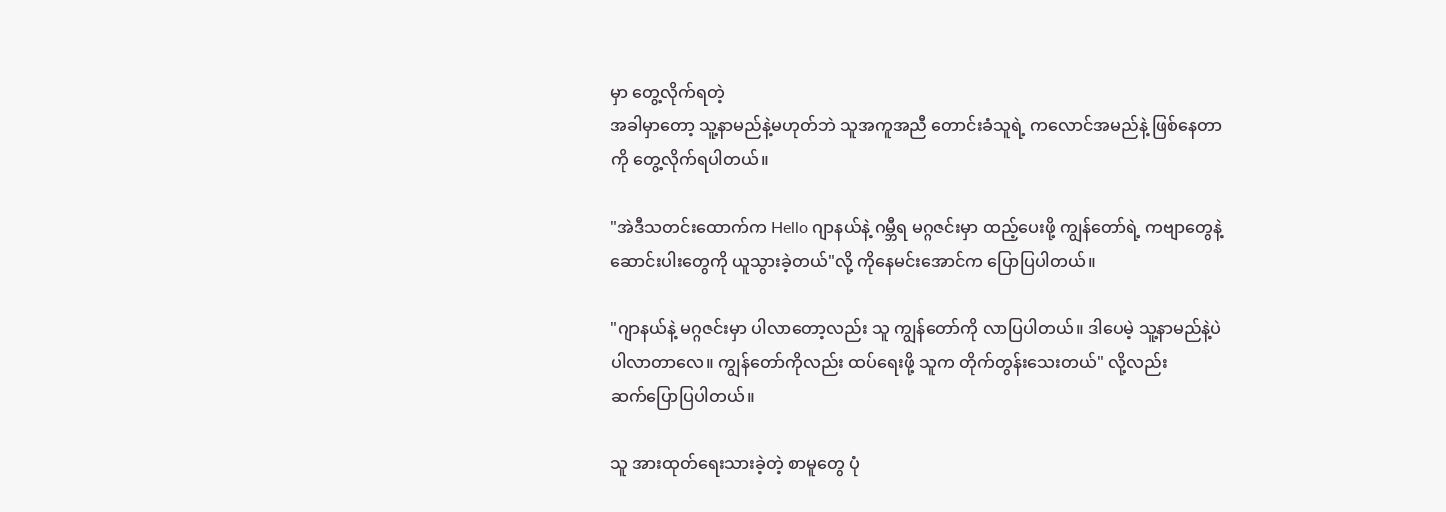မှာ တွေ့လိုက်ရတဲ့
အခါမှာတော့ သူ့နာမည်နဲ့မဟုတ်ဘဲ သူအကူအညီ တောင်းခံသူရဲ့ ကလောင်အမည်နဲ့ ဖြစ်နေတာ
ကို တွေ့လိုက်ရပါတယ်။

"အဲဒီသတင်းထောက်က Hello ဂျာနယ်နဲ့ ဂမ္ဘီရ မဂ္ဂဇင်းမှာ ထည့်ပေးဖို့ ကျွန်တော်ရဲ့ ကဗျာတွေနဲ့
ဆောင်းပါးတွေကို ယူသွားခဲ့တယ်"လို့ ကိုနေမင်းအောင်က ပြောပြပါတယ်။

"ဂျာနယ်နဲ့ မဂ္ဂဇင်းမှာ ပါလာတော့လည်း သူ ကျွန်တော်ကို လာပြပါတယ်။ ဒါပေမဲ့ သူ့နာမည်နဲ့ပဲ
ပါလာတာလေ။ ကျွန်တော်ကိုလည်း ထပ်ရေးဖို့ သူက တိုက်တွန်းသေးတယ်" လို့လည်း
ဆက်ပြောပြပါတယ်။

သူ အားထုတ်ရေးသားခဲ့တဲ့ စာမူတွေ ပုံ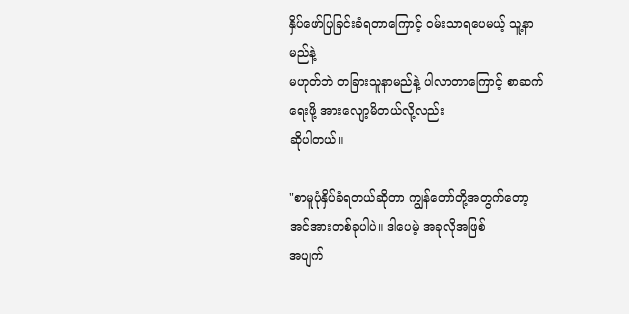နှိပ်ဖော်ပြခြင်းခံရတာကြောင့် ၀မ်းသာရပေမယ့် သူ့နာမည်နဲ့
မဟုတ်ဘဲ တခြားသူနာမည်နဲ့ ပါလာတာကြောင့် စာဆက်ရေးဖို့ အားလျော့မိတယ်လို့လည်း
ဆိုပါတယ်။

"စာမူပုံနှိပ်ခံရတယ်ဆိုတာ ကျွန်တော်တို့အတွက်တော့ အင်အားတစ်ခုပါပဲ။ ဒါပေမဲ့ အခုလိုအဖြစ်
အပျက်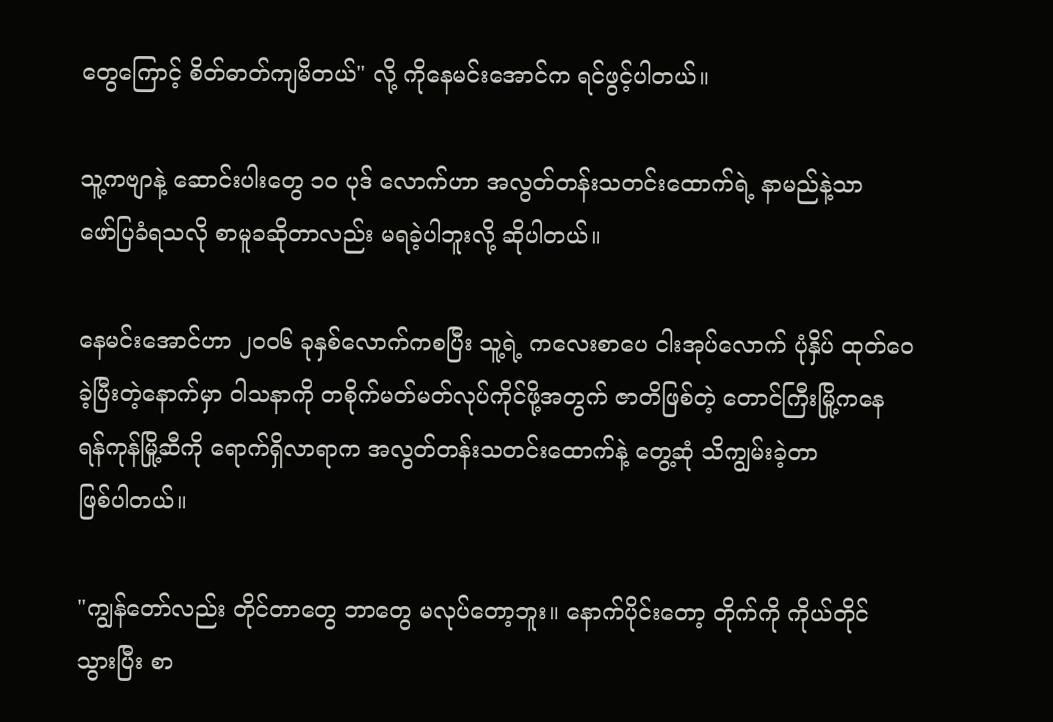တွေကြောင့် စိတ်ဓာတ်ကျမိတယ်" လို့ ကိုနေမင်းအောင်က ရင်ဖွင့်ပါတယ်။

သူ့ကဗျာနဲ့ ဆောင်းပါးတွေ ၁၀ ပုဒ် လောက်ဟာ အလွတ်တန်းသတင်းထောက်ရဲ့ နာမည်နဲ့သာ
ဖော်ပြခံရသလို စာမူခဆိုတာလည်း မရခဲ့ပါဘူးလို့ ဆိုပါတယ်။

နေမင်းအောင်ဟာ ၂၀၀၆ ခုနှစ်လောက်ကစပြီး သူ့ရဲ့ ကလေးစာပေ ငါးအုပ်လောက် ပုံနှိပ် ထုတ်ဝေ
ခဲ့ပြီးတဲ့နောက်မှာ ၀ါသနာကို တစိုက်မတ်မတ်လုပ်ကိုင်ဖို့အတွက် ဇာတိဖြစ်တဲ့ တောင်ကြီးမြို့ကနေ
ရန်ကုန်မြို့ဆီကို ရောက်ရှိလာရာက အလွတ်တန်းသတင်းထောက်နဲ့ တွေ့ဆုံ သိကျွမ်းခဲ့တာ
ဖြစ်ပါတယ်။

"ကျွန်တော်လည်း တိုင်တာတွေ ဘာတွေ မလုပ်တော့ဘူး။ နောက်ပိုင်းတော့ တိုက်ကို ကိုယ်တိုင်
သွားပြီး စာ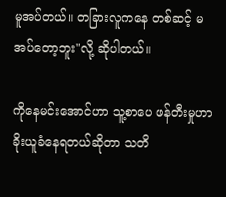မူအပ်တယ်။ တခြားလူကနေ တစ်ဆင့် မအပ်တော့ဘူး"လို့ ဆိုပါတယ်။

ကိုနေမင်းအောင်ဟာ သူ့စာပေ ဖန်တီးမှုဟာ ခိုးယူခံနေရတယ်ဆိုတာ သတိ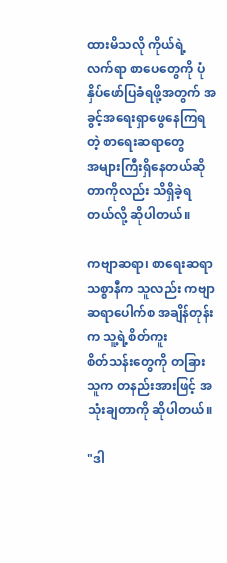ထားမိသလို ကိုယ်ရဲ့
လက်ရာ စာပေတွေကို ပုံနှိပ်ဖော်ပြခံရဖို့အတွက် အခွင့်အရေးရှာဖွေနေကြရတဲ့ စာရေးဆရာတွေ
အများကြီးရှိနေတယ်ဆိုတာကိုလည်း သိရှိခဲ့ရတယ်လို့ ဆိုပါတယ်။

ကဗျာဆရာ၊ စာရေးဆရာ သစ္စာနီက သူလည်း ကဗျာဆရာပေါက်စ အချိန်တုန်းက သူ့ရဲ့စိတ်ကူး
စိတ်သန်းတွေကို တခြားသူက တနည်းအားဖြင့် အသုံးချတာကို ဆိုပါတယ်။

"ဒါ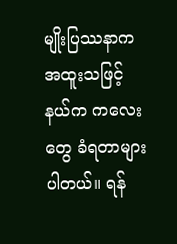မျိုးပြဿနာက အထူးသဖြင့် နယ်က ကလေးတွေ ခံရတာများပါတယ်။ ရန်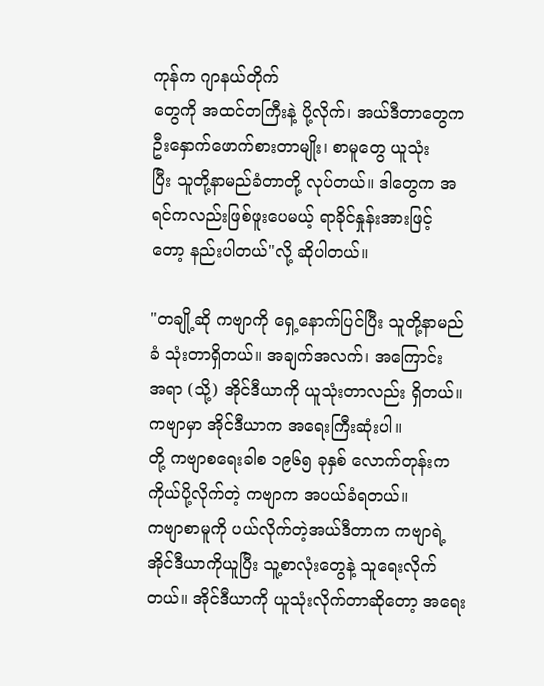ကုန်က ဂျာနယ်တိုက်
တွေကို အထင်တကြီးနဲ့ ပို့လိုက်၊ အယ်ဒီတာတွေက ဦးနှောက်ဖောက်စားတာမျိုး၊ စာမူတွေ ယူသုံး
ပြီး သူတို့နာမည်ခံတာတို့ လုပ်တယ်။ ဒါတွေက အရင်ကလည်းဖြစ်ဖူးပေမယ့် ရာခိုင်နှုန်းအားဖြင့်
တော့ နည်းပါတယ်"လို့ ဆိုပါတယ်။

"တချို့ဆို ကဗျာကို ရှေ့နောက်ပြင်ပြီး သူတို့နာမည်ခံ သုံးတာရှိတယ်။ အချက်အလက်၊ အကြောင်း
အရာ (သို့) အိုင်ဒီယာကို ယူသုံးတာလည်း ရှိတယ်။ ကဗျာမှာ အိုင်ဒီယာက အရေးကြီးဆုံးပါ။
တို့ ကဗျာစရေးခါစ ၁၉၆၅ ခုနှစ် လောက်တုန်းက ကိုယ်ပို့လိုက်တဲ့ ကဗျာက အပယ်ခံရတယ်။
ကဗျာစာမူကို ပယ်လိုက်တဲ့အယ်ဒီတာက ကဗျာရဲ့ အိုင်ဒီယာကိုယူပြီး သူ့စာလုံးတွေနဲ့ သူရေးလိုက်
တယ်။ အိုင်ဒီယာကို ယူသုံးလိုက်တာဆိုတော့ အရေး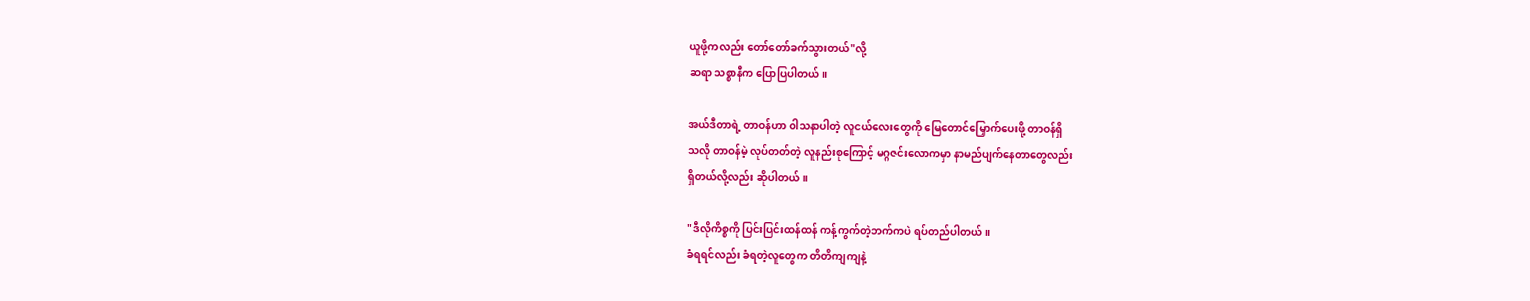ယူဖို့ကလည်း တော်တော်ခက်သွားတယ်"လို့
ဆရာ သစ္စာနီက ပြောပြပါတယ်။

အယ်ဒီတာရဲ့ တာဝန်ဟာ ၀ါသနာပါတဲ့ လူငယ်လေးတွေကို မြေတောင်မြှောက်ပေးဖို့ တာဝန်ရှိ
သလို တာဝန်မဲ့ လုပ်တတ်တဲ့ လူနည်းစုကြောင့် မဂ္ဂဇင်းလောကမှာ နာမည်ပျက်နေတာတွေလည်း
ရှိတယ်လို့လည်း ဆိုပါတယ်။

"ဒီလိုကိစ္စကို ပြင်းပြင်းထန်ထန် ကန့်ကွက်တဲ့ဘက်ကပဲ ရပ်တည်ပါတယ်။
ခံရရင်လည်း ခံရတဲ့လူတွေက တိတိကျကျနဲ့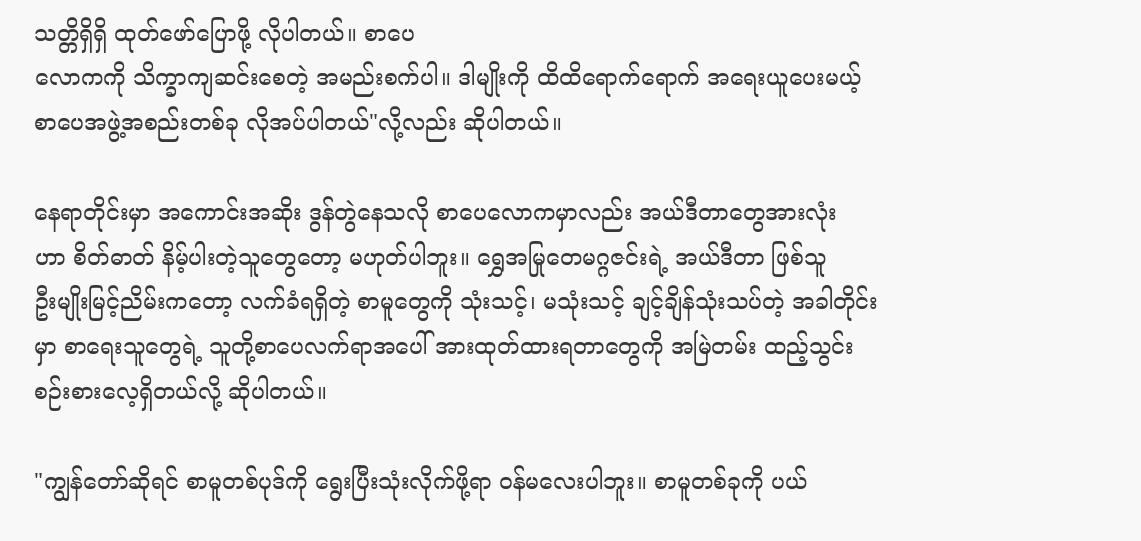သတ္တိရှိရှိ ထုတ်ဖော်ပြောဖို့ လိုပါတယ်။ စာပေ
လောကကို သိက္ခာကျဆင်းစေတဲ့ အမည်းစက်ပါ။ ဒါမျိုးကို ထိထိရောက်ရောက် အရေးယူပေးမယ့်
စာပေအဖွဲ့အစည်းတစ်ခု လိုအပ်ပါတယ်"လို့လည်း ဆိုပါတယ်။

နေရာတိုင်းမှာ အကောင်းအဆိုး ဒွန်တွဲနေသလို စာပေလောကမှာလည်း အယ်ဒီတာတွေအားလုံး
ဟာ စိတ်ဓာတ် နိမ့်ပါးတဲ့သူတွေတော့ မဟုတ်ပါဘူး။ ရွှေအမြုတေမဂ္ဂဇင်းရဲ့ အယ်ဒီတာ ဖြစ်သူ
ဦးမျိုးမြင့်ညိမ်းကတော့ လက်ခံရရှိတဲ့ စာမူတွေကို သုံးသင့်၊ မသုံးသင့် ချင့်ချိန်သုံးသပ်တဲ့ အခါတိုင်း
မှာ စာရေးသူတွေရဲ့ သူတို့စာပေလက်ရာအပေါ် အားထုတ်ထားရတာတွေကို အမြဲတမ်း ထည့်သွင်း
စဉ်းစားလေ့ရှိတယ်လို့ ဆိုပါတယ်။

"ကျွန်တော်ဆိုရင် စာမူတစ်ပုဒ်ကို ရွေးပြီးသုံးလိုက်ဖို့ရာ ၀န်မလေးပါဘူး။ စာမူတစ်ခုကို ပယ်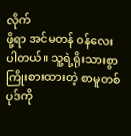လိုက်
ဖို့ရာ အင်မတန် ၀န်လေးပါတယ်။ သူ့ရဲ့ရိုးသားစွာ ကြိုးစားထားတဲ့ စာမူတစ်ပုဒ်ကို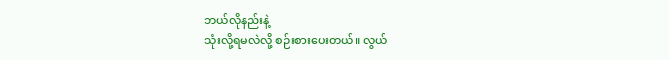ဘယ်လိုနည်းနဲ့
သုံးလို့ရမလဲလို့ စဉ်းစားပေးတယ်။ လွယ်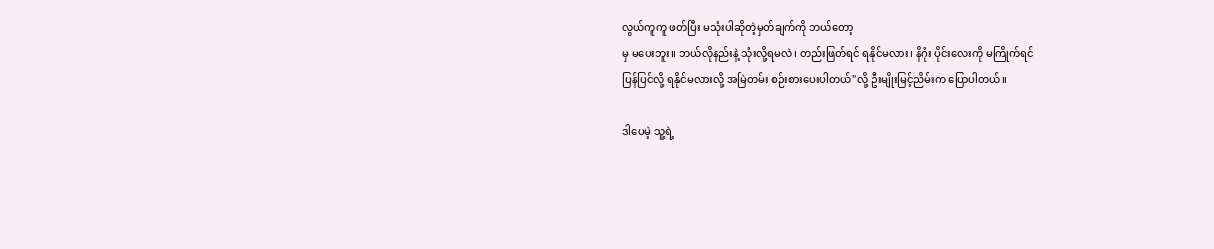လွယ်ကူကူ ဖတ်ပြီး မသုံးပါဆိုတဲ့မှတ်ချက်ကို ဘယ်တော့
မှ မပေးဘူး။ ဘယ်လိုနည်းနဲ့ သုံးလို့ရမလဲ၊ တည်းဖြတ်ရင် ရနိုင်မလား၊ နိဂုံး ပိုင်းလေးကို မကြိုက်ရင်
ပြန်ပြင်လို့ ရနိုင်မလားလို့ အမြဲတမ်း စဉ်းစားပေးပါတယ်"လို့ ဦးမျိုးမြင့်ညိမ်းက ပြောပါတယ်။

ဒါပေမဲ့ သူ့ရဲ့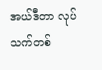အယ်ဒီတာ လုပ်သက်တစ်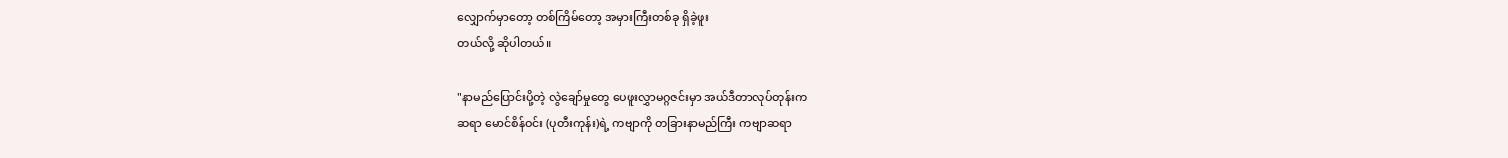လျှောက်မှာတော့ တစ်ကြိမ်တော့ အမှားကြီးတစ်ခု ရှိခဲ့ဖူး
တယ်လို့ ဆိုပါတယ်။

"နာမည်ပြောင်းပို့တဲ့ လွဲချော်မှုတွေ ပေဖူးလွှာမဂ္ဂဇင်းမှာ အယ်ဒီတာလုပ်တုန်းက
ဆရာ မောင်စိန်ဝင်း (ပုတီးကုန်း)ရဲ့ ကဗျာကို တခြားနာမည်ကြီး ကဗျာဆရာ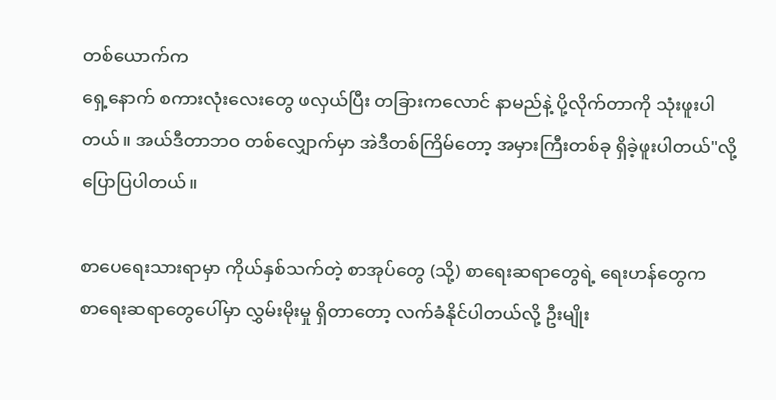တစ်ယောက်က
ရှေ့နောက် စကားလုံးလေးတွေ ဖလှယ်ပြီး တခြားကလောင် နာမည်နဲ့ ပို့လိုက်တာကို သုံးဖူးပါ
တယ်။ အယ်ဒီတာဘဝ တစ်လျှောက်မှာ အဲဒီတစ်ကြိမ်တော့ အမှားကြီးတစ်ခု ရှိခဲ့ဖူးပါတယ်"လို့
ပြောပြပါတယ်။

စာပေရေးသားရာမှာ ကိုယ်နှစ်သက်တဲ့ စာအုပ်တွေ (သို့) စာရေးဆရာတွေရဲ့ ရေးဟန်တွေက
စာရေးဆရာတွေပေါ်မှာ လွှမ်းမိုးမှု ရှိတာတော့ လက်ခံနိုင်ပါတယ်လို့ ဦးမျိုး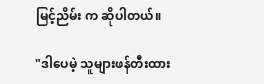မြင့်ညိမ်း က ဆိုပါတယ်။

"ဒါပေမဲ့ သူများဖန်တီးထား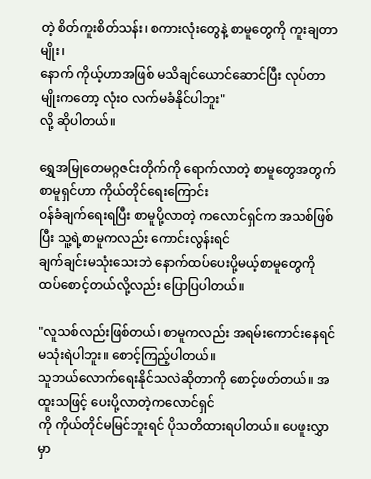တဲ့ စိတ်ကူးစိတ်သန်း၊ စကားလုံးတွေနဲ့ စာမူတွေကို ကူးချတာမျိုး၊
နောက် ကိုယ့်ဟာအဖြစ် မသိချင်ယောင်ဆောင်ပြီး လုပ်တာမျိုးကတော့ လုံးဝ လက်မခံနိုင်ပါဘူး"
လို့ ဆိုပါတယ်။

ရွှေအမြုတေမဂ္ဂဇင်းတိုက်ကို ရောက်လာတဲ့ စာမူတွေအတွက် စာမူရှင်ဟာ ကိုယ်တိုင်ရေးကြောင်း
၀န်ခံချက်ရေးရပြီး စာမူပို့လာတဲ့ ကလောင်ရှင်က အသစ်ဖြစ်ပြီး သူ့ရဲ့စာမူကလည်း ကောင်းလွန်းရင်
ချက်ချင်းမသုံးသေးဘဲ နောက်ထပ်ပေးပို့မယ့်စာမူတွေကို ထပ်စောင့်တယ်လို့လည်း ပြောပြပါတယ်။

"လူသစ်လည်းဖြစ်တယ်၊ စာမူကလည်း အရမ်းကောင်းနေရင် မသုံးရဲပါဘူး။ စောင့်ကြည့်ပါတယ်။
သူဘယ်လောက်ရေးနိုင်သလဲဆိုတာကို စောင့်ဖတ်တယ်။ အထူးသဖြင့် ပေးပို့လာတဲ့ကလောင်ရှင်
ကို ကိုယ်တိုင်မမြင်ဘူးရင် ပိုသတိထားရပါတယ်။ ပေဖူးလွှာမှာ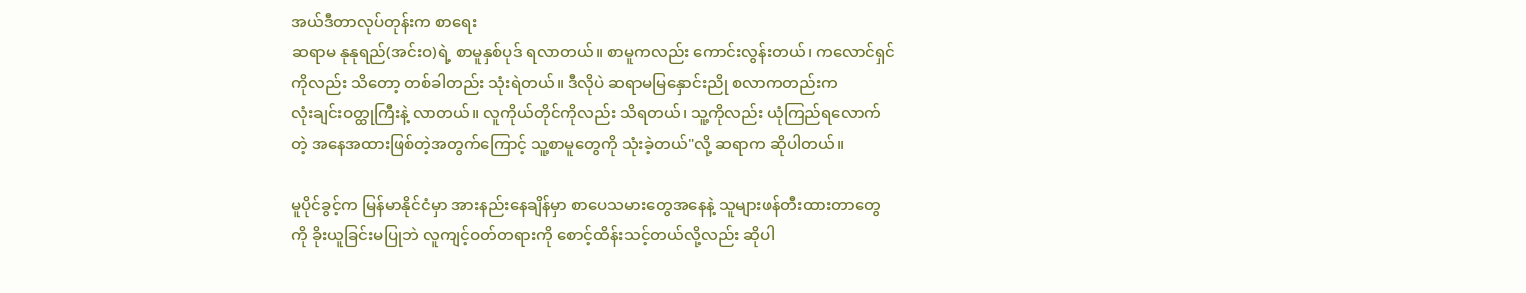အယ်ဒီတာလုပ်တုန်းက စာရေး
ဆရာမ နုနုရည်(အင်းဝ)ရဲ့ စာမူနှစ်ပုဒ် ရလာတယ်။ စာမူကလည်း ကောင်းလွန်းတယ်၊ ကလောင်ရှင်
ကိုလည်း သိတော့ တစ်ခါတည်း သုံးရဲတယ်။ ဒီလိုပဲ ဆရာမမြနှောင်းညို စလာကတည်းက
လုံးချင်းဝတ္ထုကြီးနဲ့ လာတယ်။ လူကိုယ်တိုင်ကိုလည်း သိရတယ်၊ သူ့ကိုလည်း ယုံကြည်ရလောက်
တဲ့ အနေအထားဖြစ်တဲ့အတွက်ကြောင့် သူ့စာမူတွေကို သုံးခဲ့တယ်"လို့ ဆရာက ဆိုပါတယ်။

မူပိုင်ခွင့်က မြန်မာနိုင်ငံမှာ အားနည်းနေချိန်မှာ စာပေသမားတွေအနေနဲ့ သူများဖန်တီးထားတာတွေ
ကို ခိုးယူခြင်းမပြုဘဲ လူကျင့်ဝတ်တရားကို စောင့်ထိန်းသင့်တယ်လို့လည်း ဆိုပါ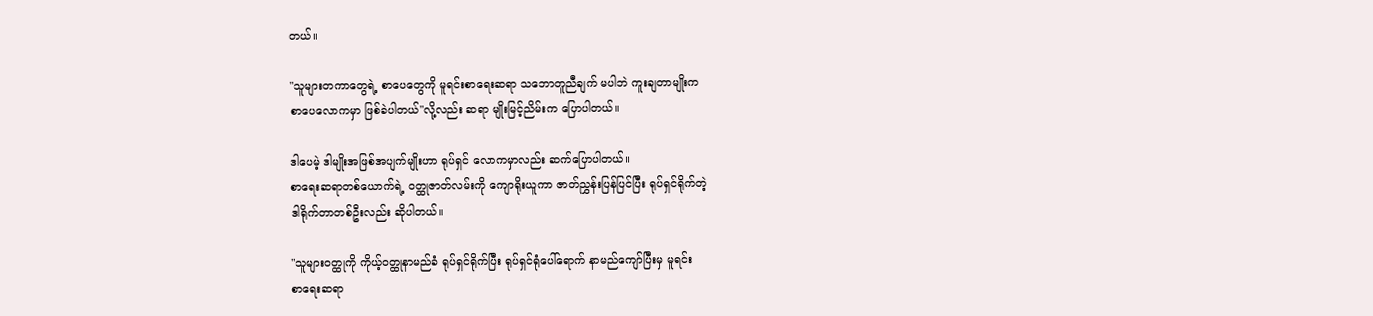တယ်။

"သူများတကာတွေရဲ့ စာပေတွေကို မူရင်းစာရေးဆရာ သဘောတူညီချက် မပါဘဲ ကူးချတာမျိုးက
စာပေလောကမှာ ဖြစ်ခဲပါတယ်"လို့လည်း ဆရာ မျိုးမြင့်ညိမ်းက ပြောပါတယ်။

ဒါပေမဲ့ ဒါမျိုးအဖြစ်အပျက်မျိုးဟာ ရုပ်ရှင် လောကမှာလည်း ဆက်ပြောပါတယ်။
စာရေးဆရာတစ်ယောက်ရဲ့ ၀တ္ထုဇာတ်လမ်းကို ကျောရိုးယူကာ ဇာတ်ညွှန်းပြန်ပြင်ပြီး ရုပ်ရှင်ရိုက်တဲ့
ဒါရိုက်တာတစ်ဦးလည်း ဆိုပါတယ်။

"သူများဝတ္ထုကို ကိုယ့်ဝတ္ထုနာမည်ခံ ရုပ်ရှင်ရိုက်ပြီး ရုပ်ရှင်ရုံပေါ်ရောက် နာမည်ကျော်ပြီးမှ မူရင်း
စာရေးဆရာ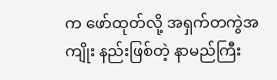က ဖော်ထုတ်လို့ အရှက်တကွဲအကျိုး နည်းဖြစ်တဲ့ နာမည်ကြီး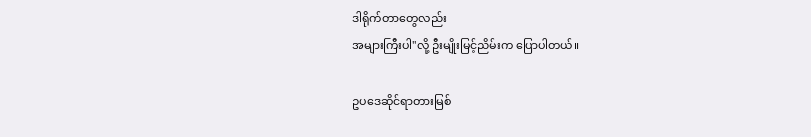ဒါရိုက်တာတွေလည်း
အများကြီးပါ"လို့ ဦးမျိုးမြင့်ညိမ်းက ပြောပါတယ်။

ဥပဒေဆိုင်ရာတားမြစ်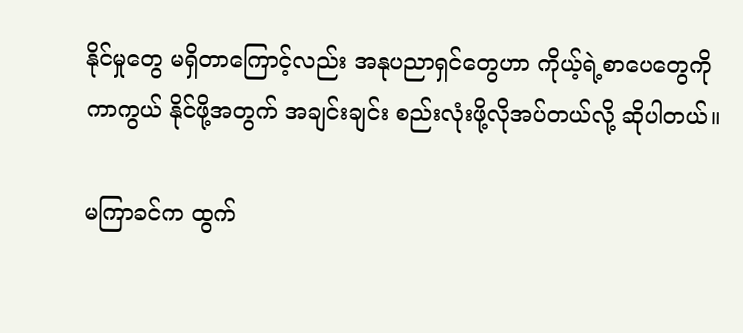နိုင်မှုတွေ မရှိတာကြောင့်လည်း အနုပညာရှင်တွေဟာ ကိုယ့်ရဲ့စာပေတွေကို
ကာကွယ် နိုင်ဖို့အတွက် အချင်းချင်း စည်းလုံးဖို့လိုအပ်တယ်လို့ ဆိုပါတယ်။

မကြာခင်က ထွက်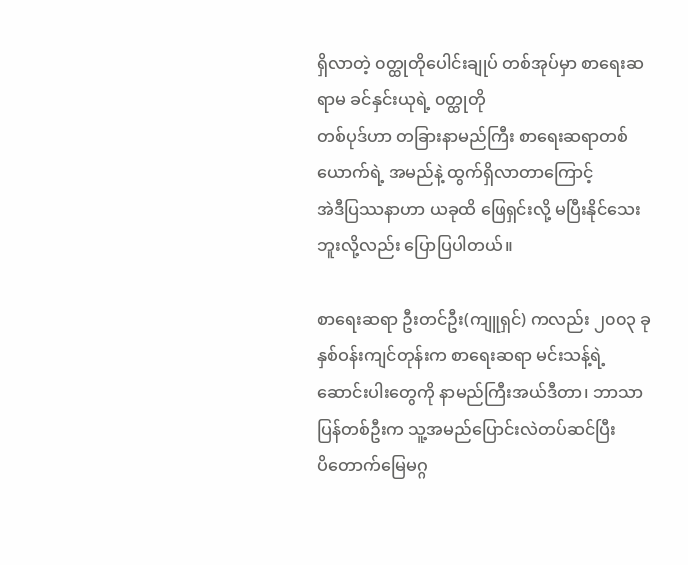ရှိလာတဲ့ ၀တ္ထုတိုပေါင်းချုပ် တစ်အုပ်မှာ စာရေးဆရာမ ခင်နှင်းယုရဲ့ ၀တ္ထုတို
တစ်ပုဒ်ဟာ တခြားနာမည်ကြီး စာရေးဆရာတစ်ယောက်ရဲ့ အမည်နဲ့ ထွက်ရှိလာတာကြောင့်
အဲဒီပြဿနာဟာ ယခုထိ ဖြေရှင်းလို့ မပြီးနိုင်သေးဘူးလို့လည်း ပြောပြပါတယ်။

စာရေးဆရာ ဦးတင်ဦး(ကျူရှင်) ကလည်း ၂၀၀၃ ခုနှစ်ဝန်းကျင်တုန်းက စာရေးဆရာ မင်းသန့်ရဲ့
ဆောင်းပါးတွေကို နာမည်ကြီးအယ်ဒီတာ၊ ဘာသာပြန်တစ်ဦးက သူ့အမည်ပြောင်းလဲတပ်ဆင်ပြီး
ပိတောက်မြေမဂ္ဂ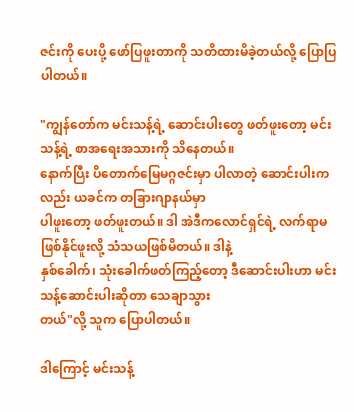ဇင်းကို ပေးပို့ ဖော်ပြဖူးတာကို သတိထားမိခဲ့တယ်လို့ ပြောပြပါတယ်။

"ကျွန်တော်က မင်းသန့်ရဲ့ ဆောင်းပါးတွေ ဖတ်ဖူးတော့ မင်းသန့်ရဲ့ စာအရေးအသားကို သိနေတယ်။
နောက်ပြီး ပိတောက်မြေမဂ္ဂဇင်းမှာ ပါလာတဲ့ ဆောင်းပါးကလည်း ယခင်က တခြားဂျာနယ်မှာ
ပါဖူးတော့ ဖတ်ဖူးတယ်။ ဒါ အဲဒီကလောင်ရှင်ရဲ့ လက်ရာမဖြစ်နိုင်ဖူးလို့ သံသယဖြစ်မိတယ်။ ဒါနဲ့
နှစ်ခေါက်၊ သုံးခေါက်ဖတ်ကြည့်တော့ ဒီဆောင်းပါးဟာ မင်းသန့်ဆောင်းပါးဆိုတာ သေချာသွား
တယ်"လို့ သူက ပြောပါတယ်။

ဒါကြောင့် မင်းသန့်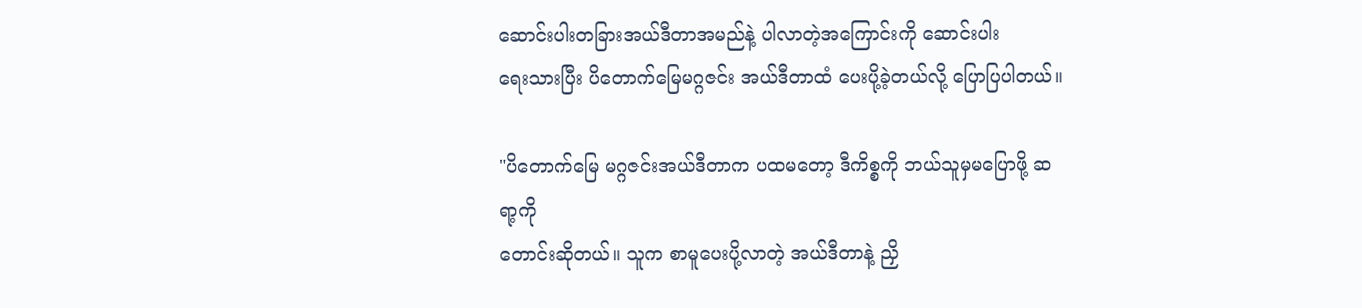ဆောင်းပါးတခြားအယ်ဒီတာအမည်နဲ့ ပါလာတဲ့အကြောင်းကို ဆောင်းပါး
ရေးသားပြီး ပိတောက်မြေမဂ္ဂဇင်း အယ်ဒီတာထံ ပေးပို့ခဲ့တယ်လို့ ပြောပြပါတယ်။

"ပိတောက်မြေ မဂ္ဂဇင်းအယ်ဒီတာက ပထမတော့ ဒီကိစ္စကို ဘယ်သူမှမပြောဖို့ ဆရာ့ကို
တောင်းဆိုတယ်။ သူက စာမူပေးပို့လာတဲ့ အယ်ဒီတာနဲ့ ညှိ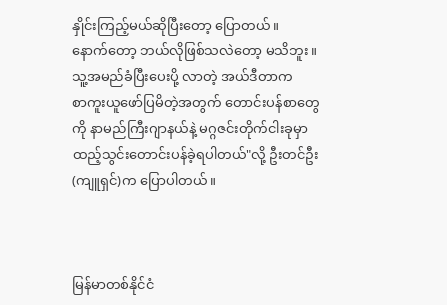နှိုင်းကြည့်မယ်ဆိုပြီးတော့ ပြောတယ်။
နောက်တော့ ဘယ်လိုဖြစ်သလဲတော့ မသိဘူး။ သူ့အမည်ခံပြီးပေးပို့ လာတဲ့ အယ်ဒီတာက
စာကူးယူဖော်ပြမိတဲ့အတွက် တောင်းပန်စာတွေကို နာမည်ကြီးဂျာနယ်နဲ့ မဂ္ဂဇင်းတိုက်ငါးခုမှာ
ထည့်သွင်းတောင်းပန်ခဲ့ရပါတယ်"လို့ ဦးတင်ဦး(ကျူရှင်)က ပြောပါတယ်။



မြန်မာတစ်နိုင်ငံ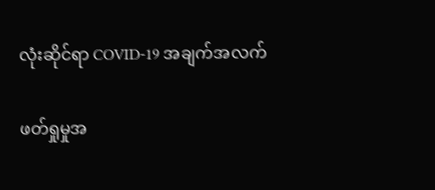လုံးဆိုင်ရာ COVID-19 အချက်အလက်

ဖတ်ရှုမှုအ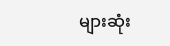များဆုံး